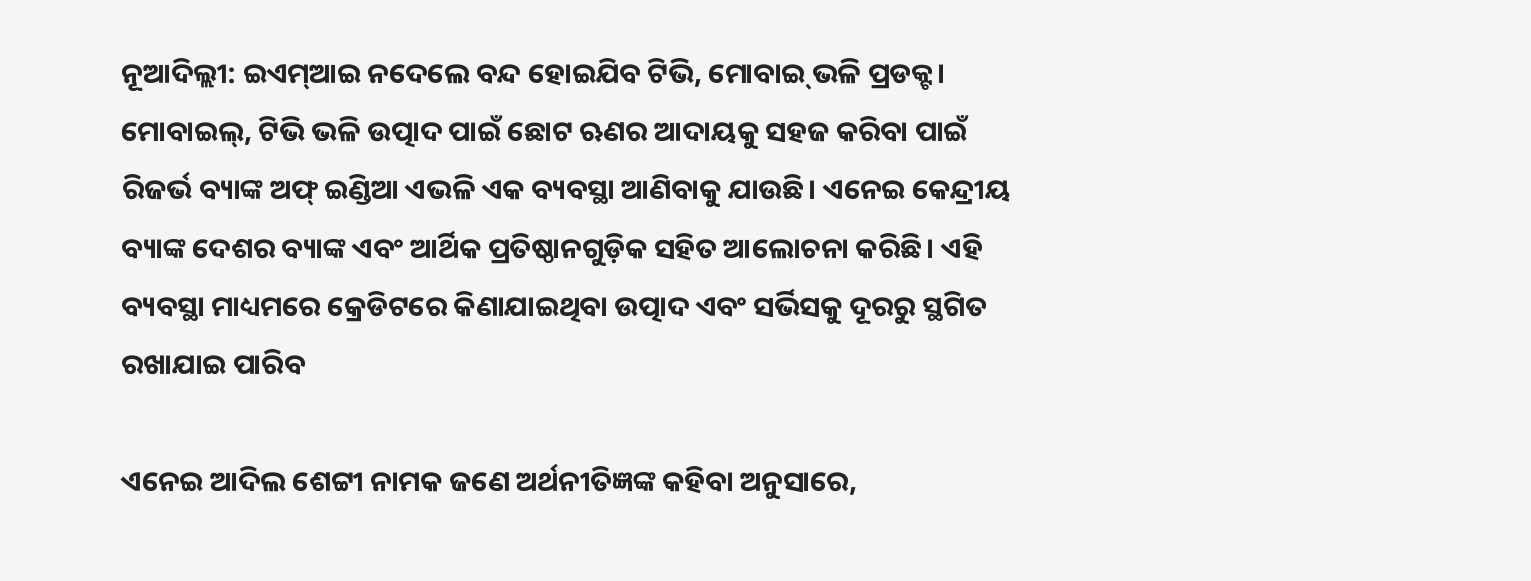ନୂଆଦିଲ୍ଲୀ: ଇଏମ୍‌ଆଇ ନଦେଲେ ବନ୍ଦ ହୋଇଯିବ ଟିଭି, ମୋବାଇ୍ ଭଳି ପ୍ରଡକ୍ଟ। ମୋବାଇଲ୍, ଟିଭି ଭଳି ଉତ୍ପାଦ ପାଇଁ ଛୋଟ ଋଣର ଆଦାୟକୁ ସହଜ କରିବା ପାଇଁ ରିଜର୍ଭ ବ୍ୟାଙ୍କ ଅଫ୍ ଇଣ୍ଡିଆ ଏଭଳି ଏକ ବ୍ୟବସ୍ଥା ଆଣିବାକୁ ଯାଉଛି। ଏନେଇ କେନ୍ଦ୍ରୀୟ ବ୍ୟାଙ୍କ ଦେଶର ବ୍ୟାଙ୍କ ଏବଂ ଆର୍ଥିକ ପ୍ରତିଷ୍ଠାନଗୁଡ଼ିକ ସହିତ ଆଲୋଚନା କରିଛି। ଏହି ବ୍ୟବସ୍ଥା ମାଧ୍ୟମରେ କ୍ରେଡିଟରେ କିଣାଯାଇଥିବା ଉତ୍ପାଦ ଏବଂ ସର୍ଭିସକୁ ଦୂରରୁ ସ୍ଥଗିତ ରଖାଯାଇ ପାରିବ

ଏନେଇ ଆଦିଲ ଶେଟ୍ଟୀ ନାମକ ଜଣେ ଅର୍ଥନୀତିଜ୍ଞଙ୍କ କହିବା ଅନୁସାରେ,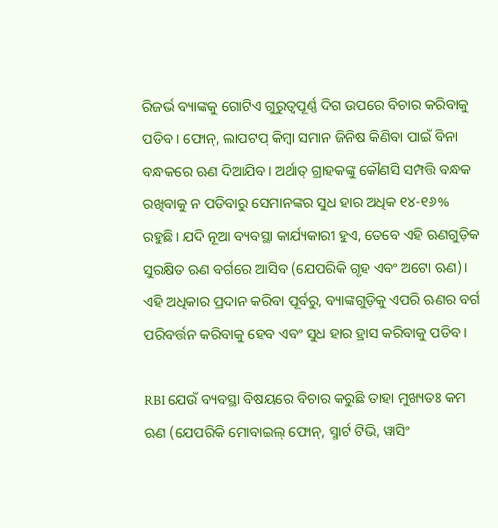ରିଜର୍ଭ ବ୍ୟାଙ୍କକୁ ଗୋଟିଏ ଗୁରୁତ୍ୱପୂର୍ଣ୍ଣ ଦିଗ ଉପରେ ବିଚାର କରିବାକୁ ପଡିବ। ଫୋନ୍, ଲାପଟପ୍ କିମ୍ବା ସମାନ ଜିନିଷ କିଣିବା ପାଇଁ ବିନା ବନ୍ଧକରେ ଋଣ ଦିଆଯିବ। ଅର୍ଥାତ୍ ଗ୍ରାହକଙ୍କୁ କୌଣସି ସମ୍ପତ୍ତି ବନ୍ଧକ ରଖିବାକୁ ନ ପଡିବାରୁ ସେମାନଙ୍କର ସୁଧ ହାର ଅଧିକ ୧୪-୧୬% ରହୁଛି। ଯଦି ନୂଆ ବ୍ୟବସ୍ଥା କାର୍ଯ୍ୟକାରୀ ହୁଏ, ତେବେ ଏହି ଋଣଗୁଡ଼ିକ ସୁରକ୍ଷିତ ଋଣ ବର୍ଗରେ ଆସିବ (ଯେପରିକି ଗୃହ ଏବଂ ଅଟୋ ଋଣ)। ଏହି ଅଧିକାର ପ୍ରଦାନ କରିବା ପୂର୍ବରୁ, ବ୍ୟାଙ୍କଗୁଡ଼ିକୁ ଏପରି ଋଣର ବର୍ଗ ପରିବର୍ତ୍ତନ କରିବାକୁ ହେବ ଏବଂ ସୁଧ ହାର ହ୍ରାସ କରିବାକୁ ପଡିବ।

RBI ଯେଉଁ ବ୍ୟବସ୍ଥା ବିଷୟରେ ବିଚାର କରୁଛି ତାହା ମୁଖ୍ୟତଃ କମ ଋଣ (ଯେପରିକି ମୋବାଇଲ୍ ଫୋନ୍, ସ୍ମାର୍ଟ ଟିଭି, ୱାସିଂ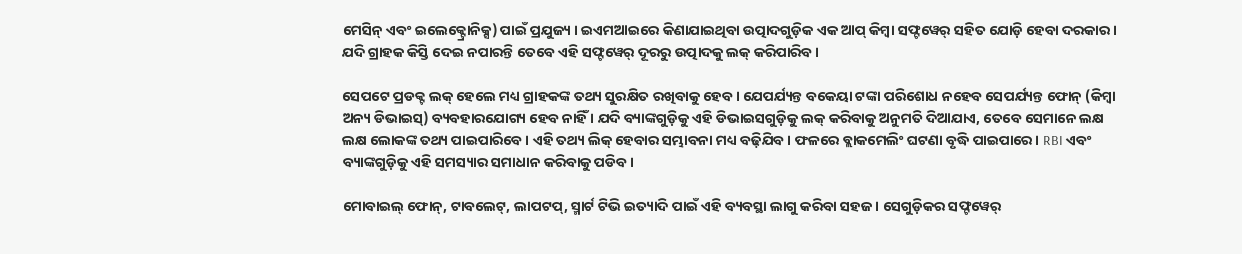ମେସିନ୍ ଏବଂ ଇଲେକ୍ଟ୍ରୋନିକ୍ସ) ପାଇଁ ପ୍ରଯୁଜ୍ୟ । ଇଏମଆଇରେ କିଣାଯାଇଥିବା ଉତ୍ପାଦଗୁଡ଼ିକ ଏକ ଆପ୍ କିମ୍ବା ସଫ୍ଟୱେର୍ ସହିତ ଯୋଡ଼ି ହେବା ଦରକାର । ଯଦି ଗ୍ରାହକ କିସ୍ତି ଦେଇ ନପାରନ୍ତି ତେବେ ଏହି ସଫ୍ଟୱେର୍ ଦୂରରୁ ଉତ୍ପାଦକୁ ଲକ୍ କରିପାରିବ ।

ସେପଟେ ପ୍ରଡକ୍ଟ ଲକ୍‌ ହେଲେ ମଧ୍ୟ ଗ୍ରାହକଙ୍କ ତଥ୍ୟ ସୁରକ୍ଷିତ ରଖିବାକୁ ହେବ । ଯେପର୍ଯ୍ୟନ୍ତ ବକେୟା ଟଙ୍କା ପରିଶୋଧ ନହେବ ସେପର୍ଯ୍ୟନ୍ତ ଫୋନ୍ (କିମ୍ବା ଅନ୍ୟ ଡିଭାଇସ୍) ବ୍ୟବହାରଯୋଗ୍ୟ ହେବ ନାହିଁ । ଯଦି ବ୍ୟାଙ୍କଗୁଡ଼ିକୁ ଏହି ଡିଭାଇସଗୁଡ଼ିକୁ ଲକ୍ କରିବାକୁ ଅନୁମତି ଦିଆଯାଏ, ତେବେ ସେମାନେ ଲକ୍ଷ ଲକ୍ଷ ଲୋକଙ୍କ ତଥ୍ୟ ପାଇପାରିବେ । ଏହି ତଥ୍ୟ ଲିକ୍ ହେବାର ସମ୍ଭାବନା ମଧ୍ୟ ବଢ଼ିଯିବ । ଫଳରେ ବ୍ଲାକମେଲିଂ ଘଟଣା ବୃଦ୍ଧି ପାଇପାରେ। RBI ଏବଂ ବ୍ୟାଙ୍କଗୁଡ଼ିକୁ ଏହି ସମସ୍ୟାର ସମାଧାନ କରିବାକୁ ପଡିବ।

ମୋବାଇଲ୍ ଫୋନ୍, ଟାବଲେଟ୍, ଲାପଟପ୍, ସ୍ମାର୍ଟ ଟିଭି ଇତ୍ୟାଦି ପାଇଁ ଏହି ବ୍ୟବସ୍ଥା ଲାଗୁ କରିବା ସହଜ । ସେଗୁଡ଼ିକର ସଫ୍ଟୱେର୍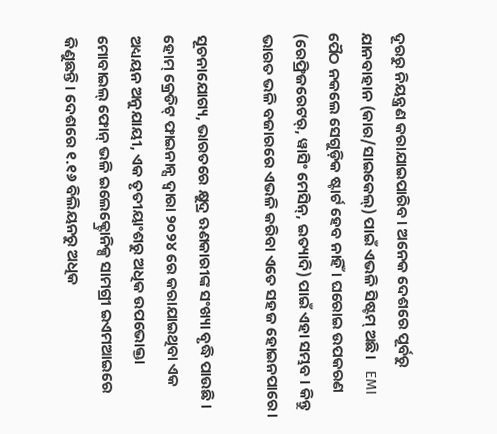ଦୂରରୁ ନିୟନ୍ତ୍ରଣ କରାଯାଇପାରିବ। ଅନେକ ଦେଶରେ ପୂର୍ବରୁ ଯାନବାହାନ (କାର/ସାଇକେଲ୍) ପାଇଁ ଏଭଳି ସିଷ୍ଟମ୍ ଅଛି।   EMI ପୈଠ ନକଲେ ସେଗୁଡ଼ିକ ଷ୍ଟାର୍ଟ ହେବ ନାହିଁ । ଘରୋଇ ଉପକରଣ (ରେଫ୍ରିଜରେଟର୍, ୱାସିଂ ମେସିନ୍, ଇତ୍ୟାଦି) ପାଇଁ ଏହା ସମ୍ଭବ । କିନ୍ତୁ ଭାରତ ଭଳି ବଜାରରେ ଏଭଳି କରିବା ଏତେ ସହଜ ହୋଇନପାରେ।

ସୂଚନାଯୋଗ୍ୟ, ଭାରତରେ କ୍ଷୁଦ୍ର ଋଣକାରୀଙ୍କ ସଂଖ୍ୟା ବୃଦ୍ଧି ପାଉଛି । ହୋମ୍ କ୍ରେଡିଟ୍ ଫାଇନାନ୍ସ ଦ୍ୱାରା ୨୦୨୪ ରେ କରାଯାଇଥିବା ଏକ ଅଧ୍ୟୟନ ଅନୁଯାୟୀ, ଏକ ତୃତୀୟାଂଶରୁ ଅଧିକ ଉପଭୋକ୍ତା ମୋବାଇଲ୍‌ ଫୋନ୍‌ ଭଳି ଇଲେକ୍ଟ୍ରୋନିକ୍ସ ସାମଗ୍ରୀ ଇଏମଆଇରେ କିଣୁଛନ୍ତି। ଦେଶରେ ୧.୧୬ ବିଲିୟନରୁ ଅଧିକ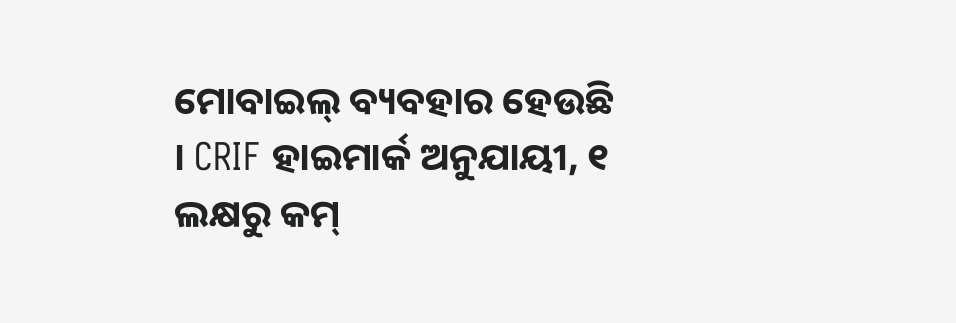ମୋବାଇଲ୍ ବ୍ୟବହାର ହେଉଛି । CRIF ହାଇମାର୍କ ଅନୁଯାୟୀ, ୧ ଲକ୍ଷରୁ କମ୍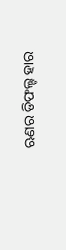ଋଣର ଡିଫଲ୍ଟ ହାର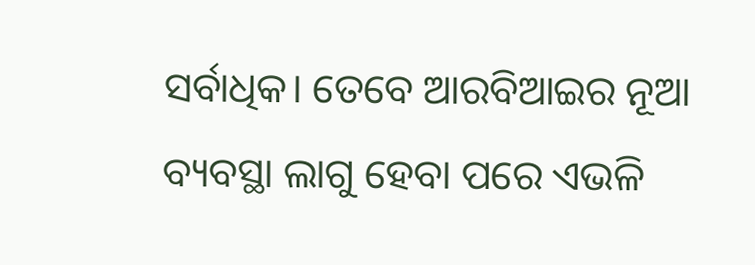ସର୍ବାଧିକ। ତେବେ ଆରବିଆଇର ନୂଆ ବ୍ୟବସ୍ଥା ଲାଗୁ ହେବା ପରେ ଏଭଳି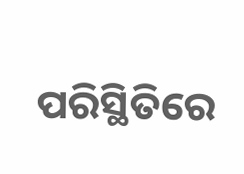ପରିସ୍ଥିତିରେ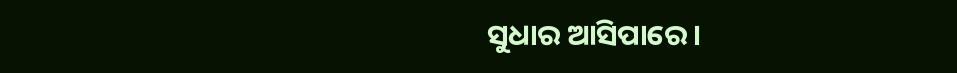ସୁଧାର ଆସିପାରେ।